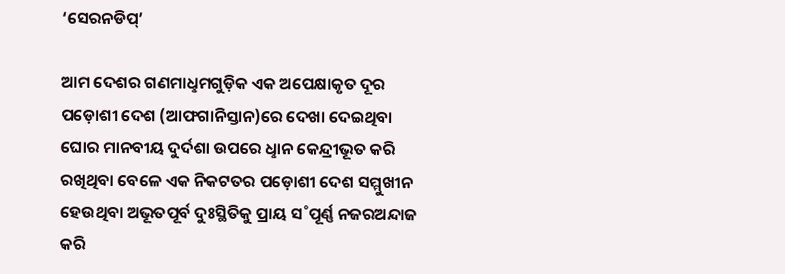‘ସେରନଡିପ୍‌’

ଆମ ଦେଶର ଗଣମାଧୢମଗୁଡ଼ିକ ଏକ ଅପେକ୍ଷାକୃତ ଦୂର ପଡ଼ୋଶୀ ଦେଶ (ଆଫଗାନିସ୍ତାନ)ରେ ଦେଖା ଦେଇଥିବା ଘୋର ମାନବୀୟ ଦୁର୍ଦଶା ଉପରେ ଧୢାନ କେନ୍ଦ୍ରୀଭୂତ କରି ରଖିଥିବା ବେଳେ ଏକ ନିକଟତର ପଡ଼ୋଶୀ ଦେଶ ସମ୍ମୁଖୀନ ହେଉଥିବା ଅଭୂତପୂର୍ବ ଦୁଃସ୍ଥିତିକୁ ପ୍ରାୟ ସ˚ପୂର୍ଣ୍ଣ ନଜରଅନ୍ଦାଜ କରି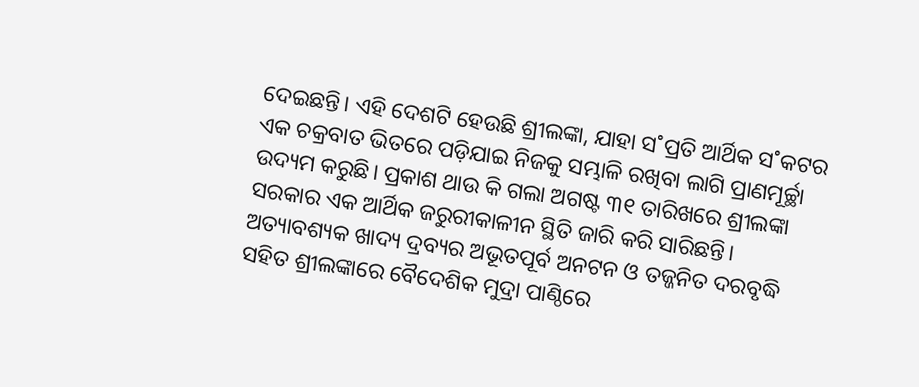ଦେଇଛନ୍ତି। ଏହି ଦେଶଟି ହେଉଛି ଶ୍ରୀଲଙ୍କା, ଯାହା ସ˚ପ୍ରତି ଆର୍ଥିକ ସ˚କଟର ଏକ ଚକ୍ରବାତ ଭିତରେ ପଡ଼ିଯାଇ ନିଜକୁ ସମ୍ଭାଳି ରଖିବା ଲାଗି ପ୍ରାଣମୂର୍ଚ୍ଛା ଉଦ୍ୟମ କରୁଛି। ପ୍ରକାଶ ଥାଉ କି ଗଲା ଅଗଷ୍ଟ ୩୧ ତାରିଖରେ ଶ୍ରୀଲଙ୍କା ସରକାର ଏକ ଆର୍ଥିକ ଜରୁରୀକାଳୀନ ସ୍ଥିତି ଜାରି କରି ସାରିଛନ୍ତି। ଅତ୍ୟାବଶ୍ୟକ ଖାଦ୍ୟ ଦ୍ରବ୍ୟର ଅଭୂତପୂର୍ବ ଅନଟନ ଓ ତଜ୍ଜନିତ ଦରବୃଦ୍ଧି ସହିତ ଶ୍ରୀଲଙ୍କାରେ ବୈଦେଶିକ ମୁଦ୍ରା ପାଣ୍ଠିରେ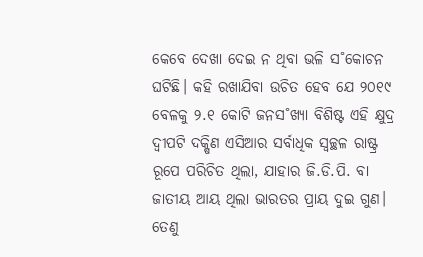କେବେ ଦେଖା ଦେଇ ନ ଥିବା ଭଳି ସ˚କୋଚନ ଘଟିଛି। କହି ରଖାଯିବା ଉଚିତ ହେବ ଯେ ୨୦୧୯ ବେଳକୁ ୨.୧ କୋଟି ଜନସ˚ଖ୍ୟା ବିଶିଷ୍ଟ ଏହି କ୍ଷୁଦ୍ର ଦ୍ବୀପଟି ଦକ୍ଷିଣ ଏସିଆର ସର୍ବାଧିକ ସ୍ବଚ୍ଛଳ ରାଷ୍ଟ୍ର ରୂପେ ପରିଚିତ ଥିଲା, ଯାହାର ଜି.ଡି.ପି. ବା ଜାତୀୟ ଆୟ ଥିଲା ଭାରତର ପ୍ରାୟ ଦୁଇ ଗୁଣ। ତେଣୁ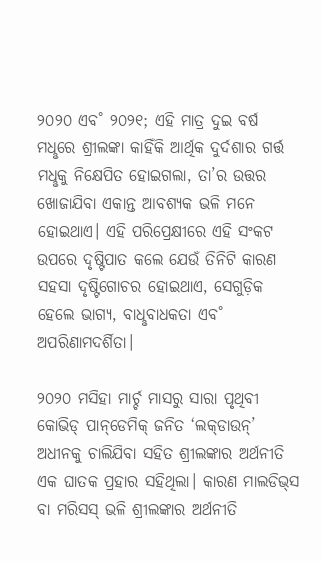୨୦୨୦ ଏବ˚ ୨୦୨୧; ଏହି ମାତ୍ର ଦୁଇ ବର୍ଷ ମଧୢରେ ଶ୍ରୀଲଙ୍କା କାହିଁକି ଆର୍ଥିକ ଦୁର୍ଦଶାର ଗର୍ତ୍ତ ମଧୢକୁ ନିକ୍ଷେପିତ ହୋଇଗଲା, ତା’ର ଉତ୍ତର ଖୋଜାଯିବା ଏକାନ୍ତ ଆବଶ୍ୟକ ଭଳି ମନେ ହୋଇଥାଏ। ଏହି ପରିପ୍ରେକ୍ଷୀରେ ଏହି ସଂକଟ ଉପରେ ଦୃଷ୍ଟିପାତ କଲେ ଯେଉଁ ତିନିଟି କାରଣ ସହସା ଦୃଷ୍ଟିଗୋଚର ହୋଇଥାଏ, ସେଗୁଡ଼ିକ ହେଲେ ଭାଗ୍ୟ, ବାଧୢବାଧକତା ଏବ˚ ଅପରିଣାମଦର୍ଶିତା।

୨୦୨୦ ମସିହା ମାର୍ଚ୍ଚ ମାସରୁ ସାରା ପୃଥିବୀ କୋଭିଡ୍‌ ପାନ୍‌ଡେମିକ୍‌ ଜନିତ ‘ଲକ୍‌ଡାଉନ୍‌’ ଅଧୀନକୁ ଚାଲିଯିବା ସହିତ ଶ୍ରୀଲଙ୍କାର ଅର୍ଥନୀତି ଏକ ଘାତକ ପ୍ରହାର ସହିଥିଲା। କାରଣ ମାଲଡିଭ୍‌ସ ବା ମରିସସ୍‌ ଭଳି ଶ୍ରୀଲଙ୍କାର ଅର୍ଥନୀତି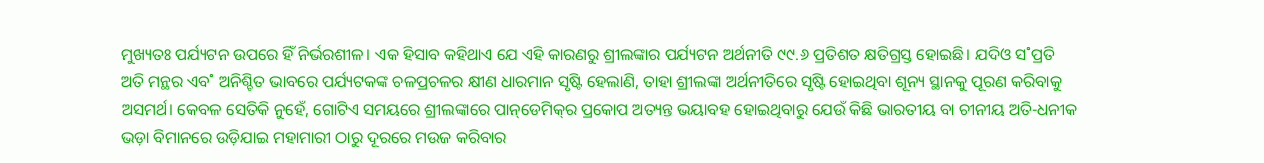ମୁଖ୍ୟତଃ ପର୍ଯ୍ୟଟନ ଉପରେ ହିଁ ନିର୍ଭରଶୀଳ। ଏକ ହିସାବ କହିଥାଏ ଯେ ଏହି କାରଣରୁ ଶ୍ରୀଲଙ୍କାର ପର୍ଯ୍ୟଟନ ଅର୍ଥନୀତି ୯୯.୬ ପ୍ରତିଶତ କ୍ଷତିଗ୍ରସ୍ତ ହୋଇଛି। ଯଦିଓ ସ˚ପ୍ରତି ଅତି ମନ୍ଥର ଏବ˚ ଅନିଶ୍ଚିତ ଭାବରେ ପର୍ଯ୍ୟଟକଙ୍କ ଚଳପ୍ରଚଳର କ୍ଷୀଣ ଧାରମାନ ସୃଷ୍ଟି ହେଲାଣି, ତାହା ଶ୍ରୀଲଙ୍କା ଅର୍ଥନୀତିରେ ସୃଷ୍ଟି ହୋଇଥିବା ଶୂନ୍ୟ ସ୍ଥାନକୁ ପୂରଣ କରିବାକୁ ଅସମର୍ଥ। କେବଳ ସେତିକି ନୁହେଁ, ଗୋଟିଏ ସମୟରେ ଶ୍ରୀଲଙ୍କାରେ ପାନ୍‌ଡେମିକ୍‌ର ପ୍ରକୋପ ଅତ୍ୟନ୍ତ ଭୟାବହ ହୋଇଥିବାରୁ ଯେଉଁ କିଛି ଭାରତୀୟ ବା ଚୀନୀୟ ଅତି-ଧନୀକ ଭଡ଼ା ବିମାନରେ ଉଡ଼ିଯାଇ ମହାମାରୀ ଠାରୁ ଦୂରରେ ମଉଜ କରିବାର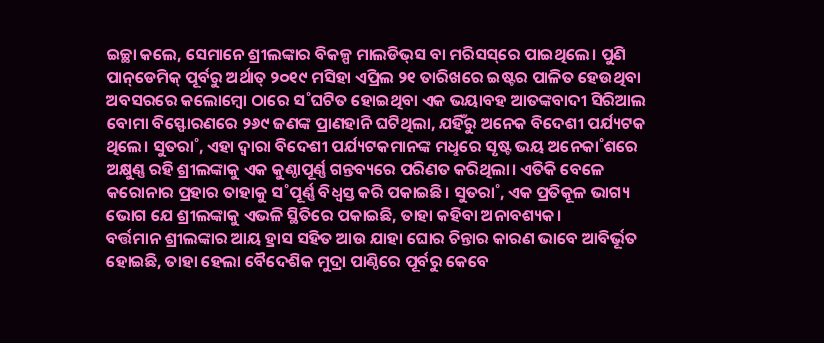ଇଚ୍ଛା କଲେ, ସେମାନେ ଶ୍ରୀଲଙ୍କାର ବିକଳ୍ପ ମାଲଡିଭ୍‌ସ ବା ମରିସସ୍‌ରେ ପାଇଥିଲେ। ପୁଣି ପାନ୍‌ଡେମିକ୍‌ ପୂର୍ବରୁ ଅର୍ଥାତ୍‌ ୨୦୧୯ ମସିହା ଏପ୍ରିଲ ୨୧ ତାରିଖରେ ଇଷ୍ଟର ପାଳିତ ହେଉଥିବା ଅବସରରେ କଲୋମ୍ବୋ ଠାରେ ସ˚ଘଟିତ ହୋଇଥିବା ଏକ ଭୟାବହ ଆତଙ୍କବାଦୀ ସିରିଆଲ ବୋମା ବିସ୍ଫୋରଣରେ ୨୬୯ ଜଣଙ୍କ ପ୍ରାଣହାନି ଘଟିଥିଲା, ଯହିଁରୁ ଅନେକ ବିଦେଶୀ ପର୍ଯ୍ୟଟକ ଥିଲେ। ସୁତରା˚, ଏହା ଦ୍ବାରା ବିଦେଶୀ ପର୍ଯ୍ୟଟକମାନଙ୍କ ମଧୢରେ ସୃଷ୍ଟ ଭୟ ଅନେକା˚ଶରେ ଅକ୍ଷୁଣ୍ଣ ରହି ଶ୍ରୀଲଙ୍କାକୁ ଏକ କୁଣ୍ଠାପୂର୍ଣ୍ଣ ଗନ୍ତବ୍ୟରେ ପରିଣତ କରିଥିଲା। ଏତିକି ବେଳେ କରୋନାର ପ୍ରହାର ତାହାକୁ ସ˚ପୂର୍ଣ୍ଣ ବିଧ୍ବସ୍ତ କରି ପକାଇଛି। ସୁତରା˚, ଏକ ପ୍ରତିକୂଳ ଭାଗ୍ୟ ଭୋଗ ଯେ ଶ୍ରୀଲଙ୍କାକୁ ଏଭଳି ସ୍ଥିତିରେ ପକାଇଛି, ତାହା କହିବା ଅନାବଶ୍ୟକ।
ବର୍ତ୍ତମାନ ଶ୍ରୀଲଙ୍କାର ଆୟ ହ୍ରାସ ସହିତ ଆଉ ଯାହା ଘୋର ଚିନ୍ତାର କାରଣ ଭାବେ ଆବିର୍ଭୂତ ହୋଇଛି, ତାହା ହେଲା ବୈଦେଶିକ ମୁଦ୍ରା ପାଣ୍ଠିରେ ପୂର୍ବରୁ କେବେ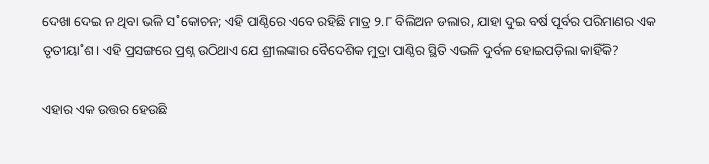ଦେଖା ଦେଇ ନ ଥିବା ଭଳି ସ˚କୋଚନ; ଏହି ପାଣ୍ଠିରେ ଏବେ ରହିଛି ମାତ୍ର ୨.୮ ବିଲିଅନ ଡଲାର, ଯାହା ଦୁଇ ବର୍ଷ ପୂର୍ବର ପରିମାଣର ଏକ ତୃତୀୟା˚ଶ। ଏହି ପ୍ରସଙ୍ଗରେ ପ୍ରଶ୍ନ ଉଠିଥାଏ ଯେ ଶ୍ରୀଲଙ୍କାର ବୈଦେଶିକ ମୁଦ୍ରା ପାଣ୍ଠିର ସ୍ଥିତି ଏଭଳି ଦୁର୍ବଳ ହୋଇପଡ଼ିଲା କାହିଁକି?

ଏହାର ଏକ ଉତ୍ତର ହେଉଛି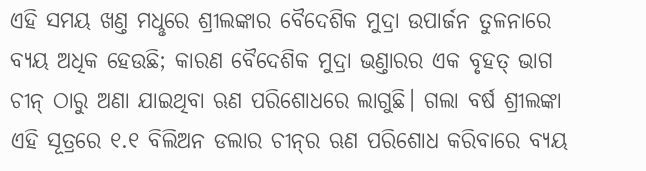ଏହି ସମୟ ଖଣ୍ତ ମଧୢରେ ଶ୍ରୀଲଙ୍କାର ବୈଦେଶିକ ମୁଦ୍ରା ଉପାର୍ଜନ ତୁଳନାରେ ବ୍ୟୟ ଅଧିକ ହେଉଛି; କାରଣ ବୈଦେଶିକ ମୁଦ୍ରା ଭଣ୍ତାରର ଏକ ବୃହତ୍‌ ଭାଗ ଚୀନ୍‌ ଠାରୁ ଅଣା ଯାଇଥିବା ଋଣ ପରିଶୋଧରେ ଲାଗୁଛି। ଗଲା ବର୍ଷ ଶ୍ରୀଲଙ୍କା ଏହି ସୂତ୍ରରେ ୧.୧ ବିଲିଅନ ଡଲାର ଚୀନ୍‌ର ଋଣ ପରିଶୋଧ କରିବାରେ ବ୍ୟୟ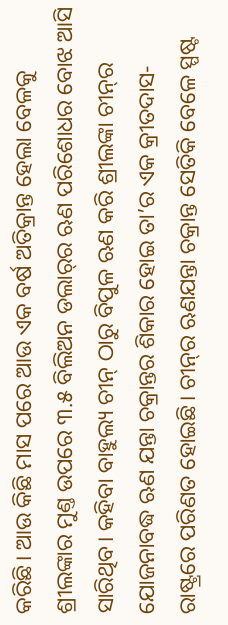କରିଛି। ଆଉ କିଛି ମାସ ପରେ ଆଉ ଏକ ବର୍ଷ ଅତିକ୍ରାନ୍ତ ହେଲା ବେଳକୁ ଶ୍ରୀଲଙ୍କାର ମୁଣ୍ତ ଉପରେ ୩.୫ ବିଲିଅନ ଡଲାର୍‌ର ଋଣ ପରିଶୋଧର ବୋଝ ଆସି ସାରିଥିବ। କହିବା ବାହୁଲ୍ୟ ଚୀନ୍‌ ଠାରୁ ବିପୁଳ ଋଣ କରି ଶ୍ରୀଲଙ୍କା ଚୀନ୍‌ର ଯୋଜନାବଦ୍ଧ ଋଣ ଯନ୍ତା ଚକ୍ରାନ୍ତର ଶିକାର ହୋଇ ତା’ର ଏକ କ୍ରୀତଦାସ-ରାଷ୍ଟ୍ରରେ ପରିଣତ ହୋଇଛି। ଚୀନ୍‌ର ଋଣଯନ୍ତା ଚକ୍ରାନ୍ତ ସେତିକି ବେଳେ ସ୍ପଷ୍ଟ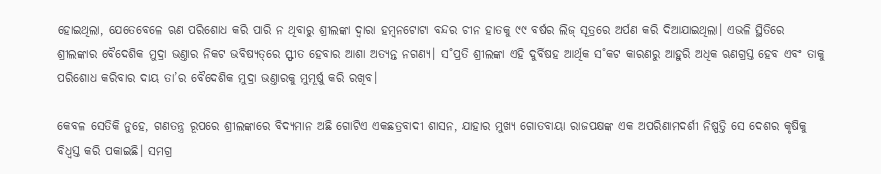ହୋଇଥିଲା, ଯେତେବେଳେ ଋଣ ପରିଶୋଧ କରି ପାରି ନ ଥିବାରୁ ଶ୍ରୀଲଙ୍କା ଦ୍ବାରା ହମ୍ବନଟୋଟା ବନ୍ଦର ଚୀନ ହାତକୁ ୯୯ ବର୍ଷର ଲିଜ୍‌ ସୂତ୍ରରେ ଅର୍ପଣ କରି ଦିଆଯାଇଥିଲା। ଏଭଳି ସ୍ଥିତିରେ ଶ୍ରୀଲଙ୍କାର ବୈଦେଶିକ ମୁଦ୍ରା ଭଣ୍ତାର ନିକଟ ଭବିଷ୍ୟତ୍‌ରେ ସ୍ଫୀତ ହେବାର ଆଶା ଅତ୍ୟନ୍ତ ନଗଣ୍ୟ। ସ˚ପ୍ରତି ଶ୍ରୀଲଙ୍କା ଏହି ଦୁର୍ବିଷହ ଆର୍ଥିକ ସ˚କଟ କାରଣରୁ ଆହୁରି ଅଧିକ ଋଣଗ୍ରସ୍ତ ହେବ ଏବଂ ତାକୁ ପରିଶୋଧ କରିବାର ଦାୟ ତା’ର ବୈଦେଶିକ ମୁଦ୍ରା ଭଣ୍ତାରକୁ ମୁମୂର୍ଷୁ କରି ରଖିବ।

କେବଳ ସେତିକି ନୁହେ, ଗଣତନ୍ତ୍ର ରୂପରେ ଶ୍ରୀଲଙ୍କାରେ ବିଦ୍ୟମାନ ଅଛି ଗୋଟିଏ ଏକଛତ୍ରବାଦୀ ଶାସନ, ଯାହାର ମୁଖ୍ୟ ଗୋତବାୟା ରାଜପକ୍ଷଙ୍କ ଏକ ଅପରିଣାମଦର୍ଶୀ ନିଷ୍ପତ୍ତି ସେ ଦେଶର କୃଷିକୁ ବିଧ୍ବସ୍ତ କରି ପକାଇଛି। ସମଗ୍ର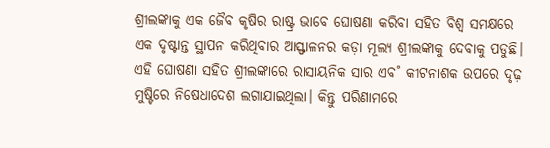ଶ୍ରୀଲଙ୍କାକୁ ଏକ ଜୈବ କୃଷିର ରାଷ୍ଟ୍ର ଭାବେ ଘୋଷଣା କରିବା ସହିତ ବିଶ୍ବ ସମକ୍ଷରେ ଏକ ଦୃଷ୍ଟାନ୍ତ ସ୍ଥାପନ କରିଥିବାର ଆସ୍ଫାଳନର କଡ଼ା ମୂଲ୍ୟ ଶ୍ରୀଲଙ୍କାକୁ ଦେବାକୁ ପଡୁଛି। ଏହି ଘୋଷଣା ସହିତ ଶ୍ରୀଲଙ୍କାରେ ରାସାୟନିକ ସାର ଏବ˚ କୀଟନାଶକ ଉପରେ ଦୃଢ଼ ମୁଷ୍ଟିରେ ନିଷେଧାଦେଶ ଲଗାଯାଇଥିଲା। କିନ୍ତୁ ପରିଣାମରେ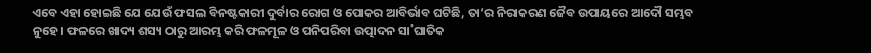ଏବେ ଏହା ହୋଇଛି ଯେ ଯେଉଁ ଫସଲ ବିନଷ୍ଟକାରୀ ଦୁର୍ବାର ରୋଗ ଓ ପୋକର ଆବିର୍ଭାବ ଘଟିଛି, ତା’ର ନିରାକରଣ ଜୈବ ଉପାୟରେ ଆଦୌ ସମ୍ଭବ ନୁହେ। ଫଳରେ ଖାଦ୍ୟ ଶସ୍ୟ ଠାରୁ ଆରମ୍ଭ କରି ଫଳମୂଳ ଓ ପନିପରିବା ଉତ୍ପାଦନ ସା˚ଘାତିକ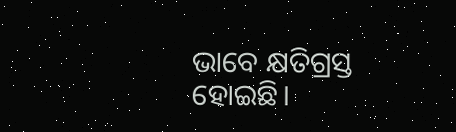ଭାବେ କ୍ଷତିଗ୍ରସ୍ତ ହୋଇଛି।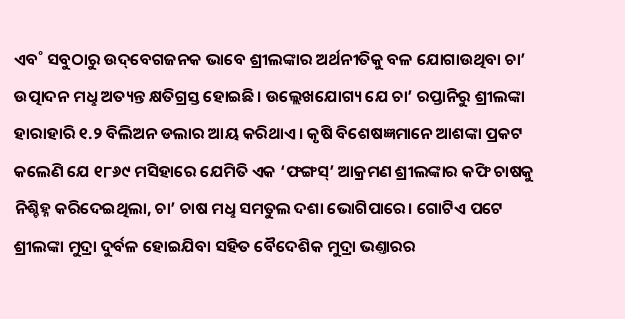ଏବ˚ ସବୁଠାରୁ ଉଦ୍‌ବେଗଜନକ ଭାବେ ଶ୍ରୀଲଙ୍କାର ଅର୍ଥନୀତିକୁ ବଳ ଯୋଗାଉଥିବା ଚା’ ଉତ୍ପାଦନ ମଧୢ ଅତ୍ୟନ୍ତ କ୍ଷତିଗ୍ରସ୍ତ ହୋଇଛି। ଉଲ୍ଲେଖଯୋଗ୍ୟ ଯେ ଚା’ ରପ୍ତାନିରୁ ଶ୍ରୀଲଙ୍କା ହାରାହାରି ୧.୨ ବିଲିଅନ ଡଲାର ଆୟ କରିଥାଏ। କୃଷି ବିଶେଷଜ୍ଞମାନେ ଆଶଙ୍କା ପ୍ରକଟ କଲେଣି ଯେ ୧୮୬୯ ମସିହାରେ ଯେମିତି ଏକ ‘ଫଙ୍ଗସ୍‌’ ଆକ୍ରମଣ ଶ୍ରୀଲଙ୍କାର କଫି ଚାଷକୁ ନିଶ୍ଚିହ୍ନ କରିଦେଇଥିଲା, ଚା’ ଚାଷ ମଧୢ ସମତୁଲ ଦଶା ଭୋଗିପାରେ। ଗୋଟିଏ ପଟେ ଶ୍ରୀଲଙ୍କା ମୁଦ୍ରା ଦୁର୍ବଳ ହୋଇଯିବା ସହିତ ବୈଦେଶିକ ମୁଦ୍ରା ଭଣ୍ତାରର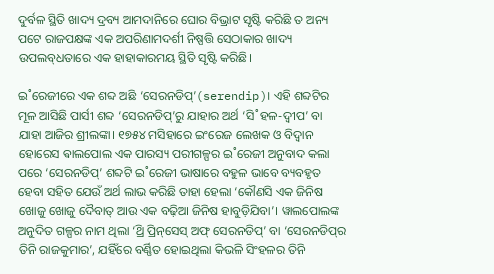ଦୁର୍ବଳ ସ୍ଥିତି ଖାଦ୍ୟ ଦ୍ରବ୍ୟ ଆମଦାନିରେ ଘୋର ବିଭ୍ରାଟ ସୃଷ୍ଟି କରିଛି ତ ଅନ୍ୟ ପଟେ ରାଜପକ୍ଷଙ୍କ ଏକ ଅପରିଣାମଦର୍ଶୀ ନିଷ୍ପତ୍ତି ସେଠାକାର ଖାଦ୍ୟ ଉପଲବ୍‌ଧତାରେ ଏକ ହାହାକାରମୟ ସ୍ଥିତି ସୃଷ୍ଟି କରିଛି।

ଇ˚ରେଜୀରେ ଏକ ଶବ୍ଦ ଅଛି ‘ସେରନଡିପ୍‌’(serendip)। ଏହି ଶବ୍ଦଟିର ମୂଳ ଆସିଛି ପାର୍ସୀ ଶବ୍ଦ ‘ସେରନଡିପ୍‌’ରୁ ଯାହାର ଅର୍ଥ ‘ସି˚ହଳ-ଦ୍ବୀପ’ ବା ଯାହା ଆଜିର ଶ୍ରୀଲଙ୍କା। ୧୭୫୪ ମସିହାରେ ଇଂରେଜ ଲେଖକ ଓ ବିଦ୍ବାନ ହୋରେସ ଵାଲପୋଲ ଏକ ପାରସ୍ୟ ପରୀଗଳ୍ପର ଇ˚ରେଜୀ ଅନୁବାଦ କଲା ପରେ ‘ସେରନଡିପ୍‌’ ଶବ୍ଦଟି ଇ˚ରେଜୀ ଭାଷାରେ ବହୁଳ ଭାବେ ବ୍ୟବହୃତ ହେବା ସହିତ ଯେଉଁ ଅର୍ଥ ଲାଭ କରିଛି ତାହା ହେଲା ‘କୌଣସି ଏକ ଜିନିଷ ଖୋଜୁ ଖୋଜୁ ଦୈବାତ୍‌ ଆଉ ଏକ ବଢ଼ିଆ ଜିନିଷ ହାବୁଡ଼ିଯିବା’। ୱାଲପୋଲଙ୍କ ଅନୁଦିତ ଗଳ୍ପର ନାମ ଥିଲା ‘ଥ୍ରି ପ୍ରିନ୍‌ସେସ୍‌ ଅଫ୍‌ ସେରନଡିପ୍‌’ ବା ‘ସେରନଡିପ୍‌ର ତିନି ରାଜକୁମାର’, ଯହିଁରେ ବର୍ଣ୍ଣିତ ହୋଇଥିଲା କିଭଳି ସିଂହଳର ତିନି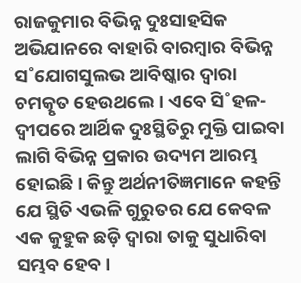ରାଜକୁମାର ବିଭିନ୍ନ ଦୁଃସାହସିକ ଅଭିଯାନରେ ବାହାରି ବାରମ୍ବାର ବିଭିନ୍ନ ସ˚ଯୋଗସୁଲଭ ଆବିଷ୍କାର ଦ୍ବାରା ଚମତ୍କୃତ ହେଉଥଲେ। ଏବେ ସି˚ହଳ-ଦ୍ବୀପରେ ଆର୍ଥିକ ଦୁଃସ୍ଥିତିରୁ ମୁକ୍ତି ପାଇବା ଲାଗି ବିଭିନ୍ନ ପ୍ରକାର ଉଦ୍ୟମ ଆରମ୍ଭ ହୋଇଛି। କିନ୍ତୁ ଅର୍ଥନୀତିଜ୍ଞମାନେ କହନ୍ତି ଯେ ସ୍ଥିତି ଏଭଳି ଗୁରୁତର ଯେ କେବଳ ଏକ କୁହୁକ ଛଡ଼ି ଦ୍ବାରା ତାକୁ ସୁଧାରିବା ସମ୍ଭବ ହେବ।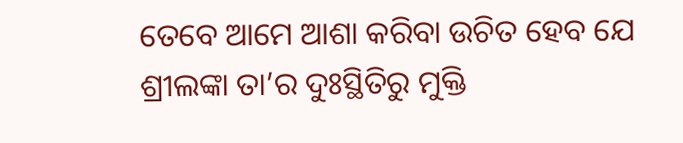ତେବେ ଆମେ ଆଶା କରିବା ଉଚିତ ହେବ ଯେ ଶ୍ରୀଲଙ୍କା ତା’ର ଦୁଃସ୍ଥିତିରୁ ମୁକ୍ତି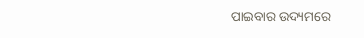ପାଇବାର ଉଦ୍ୟମରେ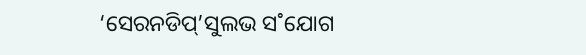‘ସେରନଡିପ୍‌’ସୁଲଭ ସ˚ଯୋଗ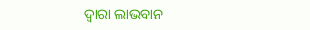ଦ୍ବାରା ଲାଭବାନ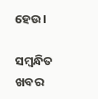ହେଉ।

ସମ୍ବନ୍ଧିତ ଖବର